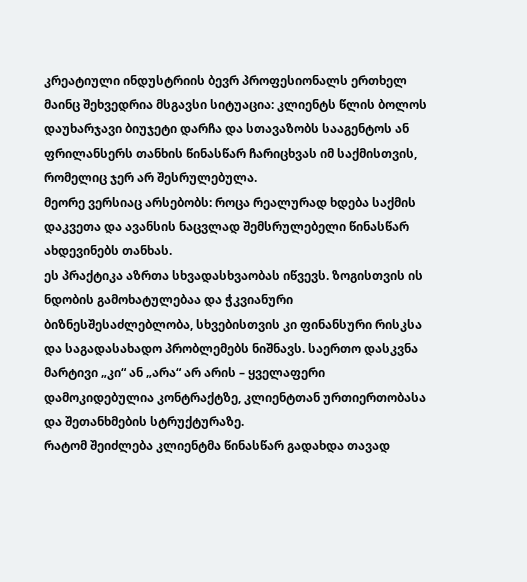კრეატიული ინდუსტრიის ბევრ პროფესიონალს ერთხელ მაინც შეხვედრია მსგავსი სიტუაცია: კლიენტს წლის ბოლოს დაუხარჯავი ბიუჯეტი დარჩა და სთავაზობს სააგენტოს ან ფრილანსერს თანხის წინასწარ ჩარიცხვას იმ საქმისთვის, რომელიც ჯერ არ შესრულებულა.
მეორე ვერსიაც არსებობს: როცა რეალურად ხდება საქმის დაკვეთა და ავანსის ნაცვლად შემსრულებელი წინასწარ ახდევინებს თანხას.
ეს პრაქტიკა აზრთა სხვადასხვაობას იწვევს. ზოგისთვის ის ნდობის გამოხატულებაა და ჭკვიანური ბიზნესშესაძლებლობა, სხვებისთვის კი ფინანსური რისკსა და საგადასახადო პრობლემებს ნიშნავს. საერთო დასკვნა მარტივი „კი“ ან „არა“ არ არის – ყველაფერი დამოკიდებულია კონტრაქტზე, კლიენტთან ურთიერთობასა და შეთანხმების სტრუქტურაზე.
რატომ შეიძლება კლიენტმა წინასწარ გადახდა თავად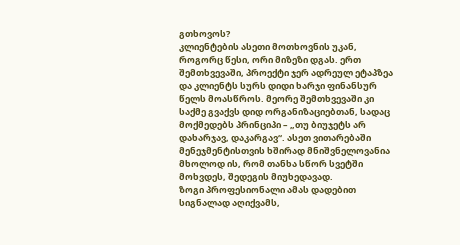გთხოვოს?
კლიენტების ასეთი მოთხოვნის უკან, როგორც წესი, ორი მიზეზი დგას. ერთ შემთხვევაში, პროექტი ჯერ ადრეულ ეტაპზეა და კლიენტს სურს დიდი ხარჯი ფინანსურ წელს მოასწროს. მეორე შემთხვევაში კი საქმე გვაქვს დიდ ორგანიზაციებთან, სადაც მოქმედებს პრინციპი – „თუ ბიუჯეტს არ დახარჯავ, დაკარგავ“. ასეთ ვითარებაში მენეჯმენტისთვის ხშირად მნიშვნელოვანია მხოლოდ ის, რომ თანხა სწორ სვეტში მოხვდეს, შედეგის მიუხედავად.
ზოგი პროფესიონალი ამას დადებით სიგნალად აღიქვამს,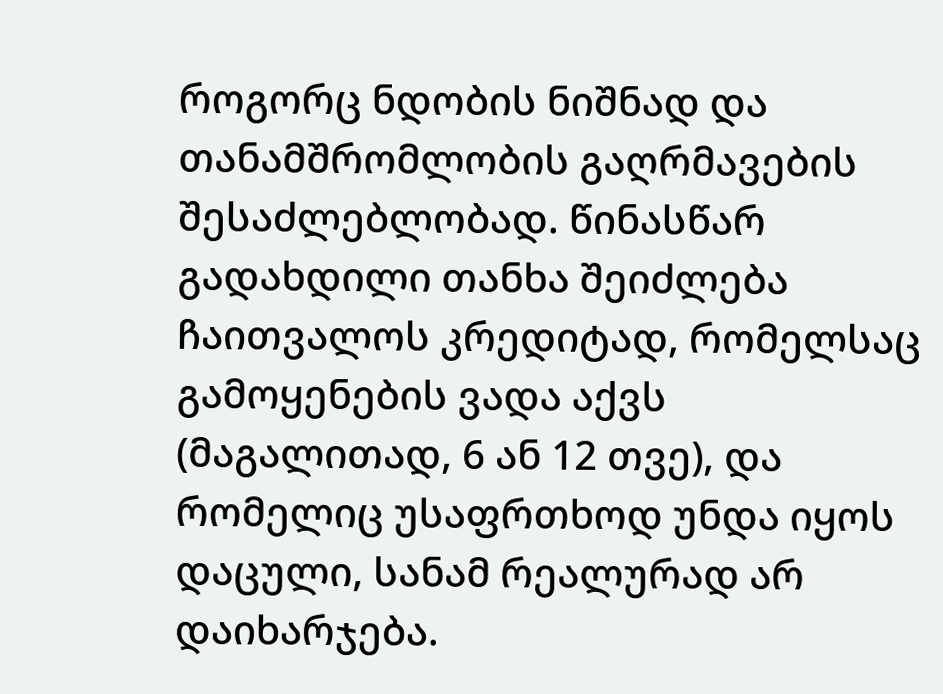როგორც ნდობის ნიშნად და თანამშრომლობის გაღრმავების შესაძლებლობად. წინასწარ გადახდილი თანხა შეიძლება ჩაითვალოს კრედიტად, რომელსაც გამოყენების ვადა აქვს (მაგალითად, 6 ან 12 თვე), და რომელიც უსაფრთხოდ უნდა იყოს დაცული, სანამ რეალურად არ დაიხარჯება.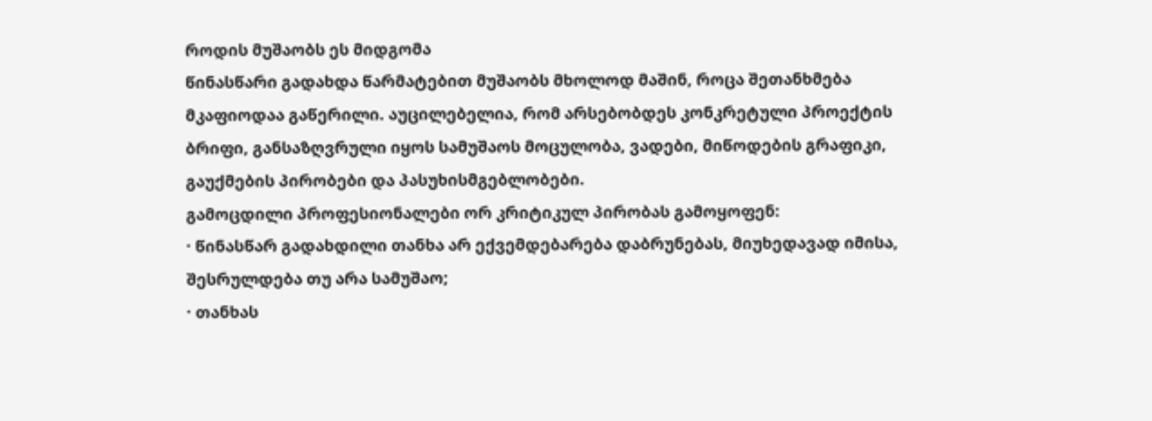როდის მუშაობს ეს მიდგომა
წინასწარი გადახდა წარმატებით მუშაობს მხოლოდ მაშინ, როცა შეთანხმება მკაფიოდაა გაწერილი. აუცილებელია, რომ არსებობდეს კონკრეტული პროექტის ბრიფი, განსაზღვრული იყოს სამუშაოს მოცულობა, ვადები, მიწოდების გრაფიკი, გაუქმების პირობები და პასუხისმგებლობები.
გამოცდილი პროფესიონალები ორ კრიტიკულ პირობას გამოყოფენ:
· წინასწარ გადახდილი თანხა არ ექვემდებარება დაბრუნებას, მიუხედავად იმისა, შესრულდება თუ არა სამუშაო;
· თანხას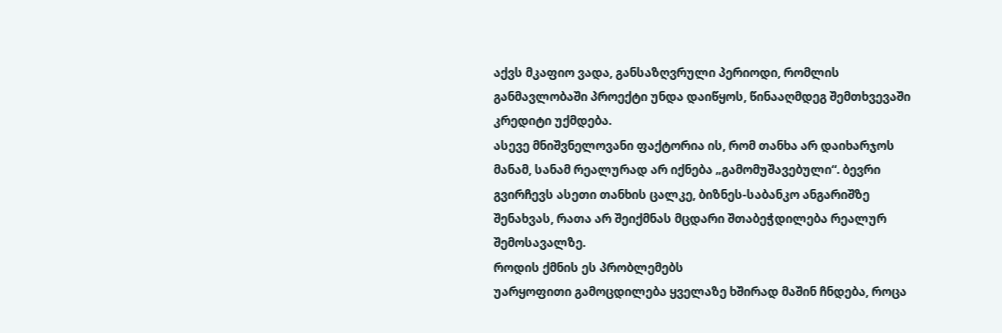აქვს მკაფიო ვადა, განსაზღვრული პერიოდი, რომლის განმავლობაში პროექტი უნდა დაიწყოს, წინააღმდეგ შემთხვევაში კრედიტი უქმდება.
ასევე მნიშვნელოვანი ფაქტორია ის, რომ თანხა არ დაიხარჯოს მანამ, სანამ რეალურად არ იქნება „გამომუშავებული“. ბევრი გვირჩევს ასეთი თანხის ცალკე, ბიზნეს-საბანკო ანგარიშზე შენახვას, რათა არ შეიქმნას მცდარი შთაბეჭდილება რეალურ შემოსავალზე.
როდის ქმნის ეს პრობლემებს
უარყოფითი გამოცდილება ყველაზე ხშირად მაშინ ჩნდება, როცა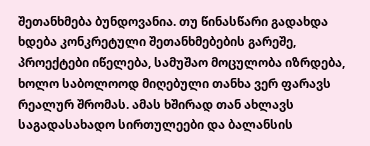შეთანხმება ბუნდოვანია. თუ წინასწარი გადახდა ხდება კონკრეტული შეთანხმებების გარეშე, პროექტები იწელება, სამუშაო მოცულობა იზრდება, ხოლო საბოლოოდ მიღებული თანხა ვერ ფარავს რეალურ შრომას. ამას ხშირად თან ახლავს საგადასახადო სირთულეები და ბალანსის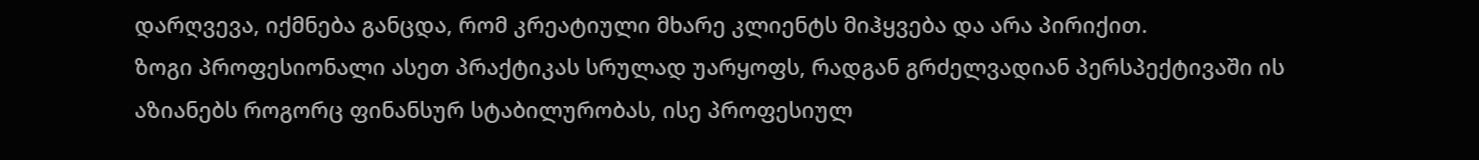დარღვევა, იქმნება განცდა, რომ კრეატიული მხარე კლიენტს მიჰყვება და არა პირიქით.
ზოგი პროფესიონალი ასეთ პრაქტიკას სრულად უარყოფს, რადგან გრძელვადიან პერსპექტივაში ის აზიანებს როგორც ფინანსურ სტაბილურობას, ისე პროფესიულ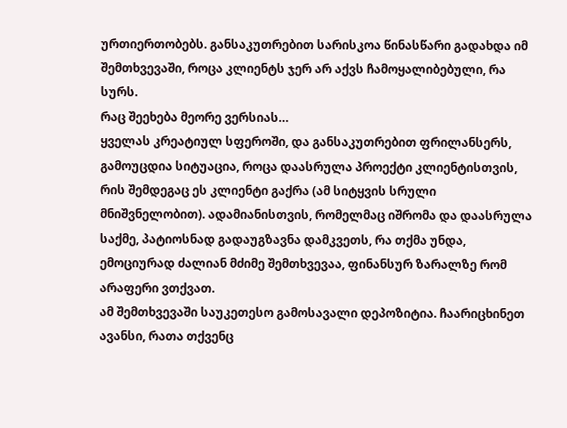ურთიერთობებს. განსაკუთრებით სარისკოა წინასწარი გადახდა იმ შემთხვევაში, როცა კლიენტს ჯერ არ აქვს ჩამოყალიბებული, რა სურს.
რაც შეეხება მეორე ვერსიას…
ყველას კრეატიულ სფეროში, და განსაკუთრებით ფრილანსერს, გამოუცდია სიტუაცია, როცა დაასრულა პროექტი კლიენტისთვის, რის შემდეგაც ეს კლიენტი გაქრა (ამ სიტყვის სრული მნიშვნელობით). ადამიანისთვის, რომელმაც იშრომა და დაასრულა საქმე, პატიოსნად გადაუგზავნა დამკვეთს, რა თქმა უნდა, ემოციურად ძალიან მძიმე შემთხვევაა, ფინანსურ ზარალზე რომ არაფერი ვთქვათ.
ამ შემთხვევაში საუკეთესო გამოსავალი დეპოზიტია. ჩაარიცხინეთ ავანსი, რათა თქვენც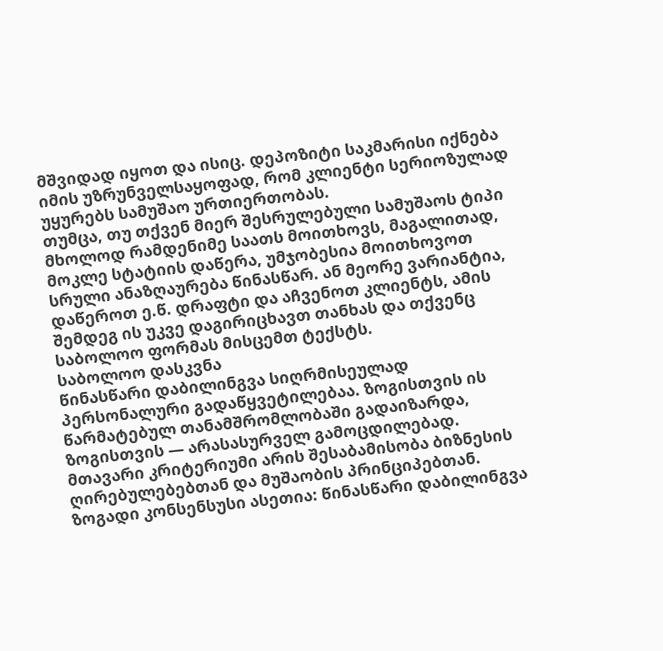მშვიდად იყოთ და ისიც. დეპოზიტი საკმარისი იქნება იმის უზრუნველსაყოფად, რომ კლიენტი სერიოზულად უყურებს სამუშაო ურთიერთობას.
თუმცა, თუ თქვენ მიერ შესრულებული სამუშაოს ტიპი მხოლოდ რამდენიმე საათს მოითხოვს, მაგალითად, მოკლე სტატიის დაწერა, უმჯობესია მოითხოვოთ სრული ანაზღაურება წინასწარ. ან მეორე ვარიანტია, დაწეროთ ე.წ. დრაფტი და აჩვენოთ კლიენტს, ამის შემდეგ ის უკვე დაგირიცხავთ თანხას და თქვენც საბოლოო ფორმას მისცემთ ტექსტს.
საბოლოო დასკვნა
წინასწარი დაბილინგვა სიღრმისეულად პერსონალური გადაწყვეტილებაა. ზოგისთვის ის წარმატებულ თანამშრომლობაში გადაიზარდა, ზოგისთვის — არასასურველ გამოცდილებად. მთავარი კრიტერიუმი არის შესაბამისობა ბიზნესის ღირებულებებთან და მუშაობის პრინციპებთან.
ზოგადი კონსენსუსი ასეთია: წინასწარი დაბილინგვა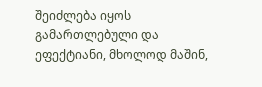შეიძლება იყოს გამართლებული და ეფექტიანი, მხოლოდ მაშინ,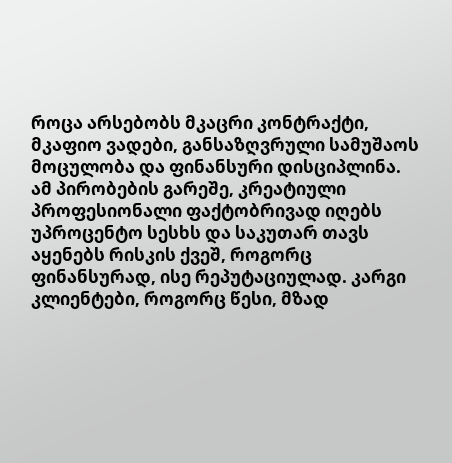როცა არსებობს მკაცრი კონტრაქტი, მკაფიო ვადები, განსაზღვრული სამუშაოს მოცულობა და ფინანსური დისციპლინა.
ამ პირობების გარეშე, კრეატიული პროფესიონალი ფაქტობრივად იღებს უპროცენტო სესხს და საკუთარ თავს აყენებს რისკის ქვეშ, როგორც ფინანსურად, ისე რეპუტაციულად. კარგი კლიენტები, როგორც წესი, მზად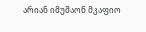არიან იმუშაონ მკაფიო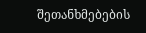შეთანხმებების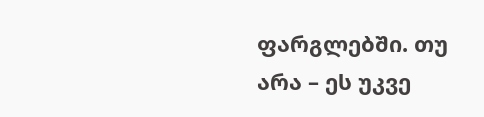ფარგლებში. თუ არა – ეს უკვე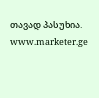თავად პასუხია.
www.marketer.ge